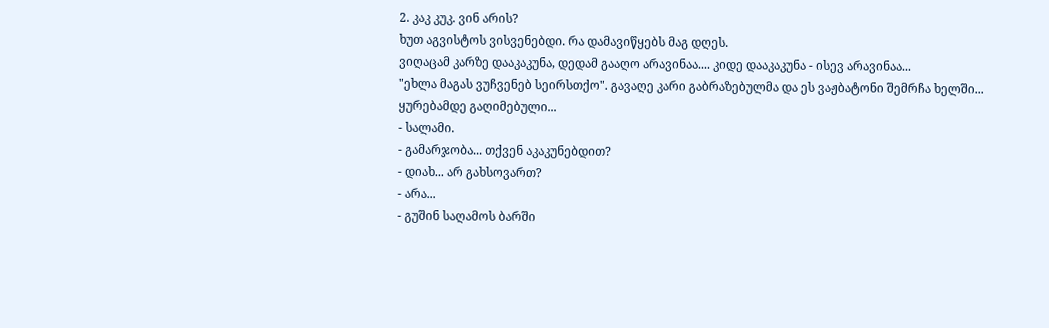2. კაკ კუკ. ვინ არის?
ხუთ აგვისტოს ვისვენებდი. რა დამავიწყებს მაგ დღეს.
ვიღაცამ კარზე დააკაკუნა, დედამ გააღო არავინაა.... კიდე დააკაკუნა - ისევ არავინაა...
"ეხლა მაგას ვუჩვენებ სეირსთქო". გავაღე კარი გაბრაზებულმა და ეს ვაჟბატონი შემრჩა ხელში...
ყურებამდე გაღიმებული...
- სალამი.
- გამარჯობა... თქვენ აკაკუნებდით?
- დიახ... არ გახსოვართ?
- არა...
- გუშინ საღამოს ბარში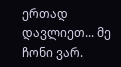ერთად დავლიეთ... მე ჩონი ვარ.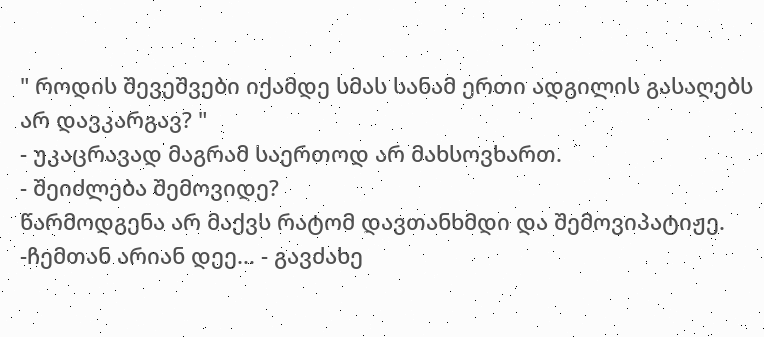" როდის შევეშვები იქამდე სმას სანამ ერთი ადგილის გასაღებს არ დავკარგავ? "
- უკაცრავად მაგრამ საერთოდ არ მახსოვხართ.
- შეიძლება შემოვიდე?
წარმოდგენა არ მაქვს რატომ დავთანხმდი და შემოვიპატიჟე.
-ჩემთან არიან დეე... - გავძახე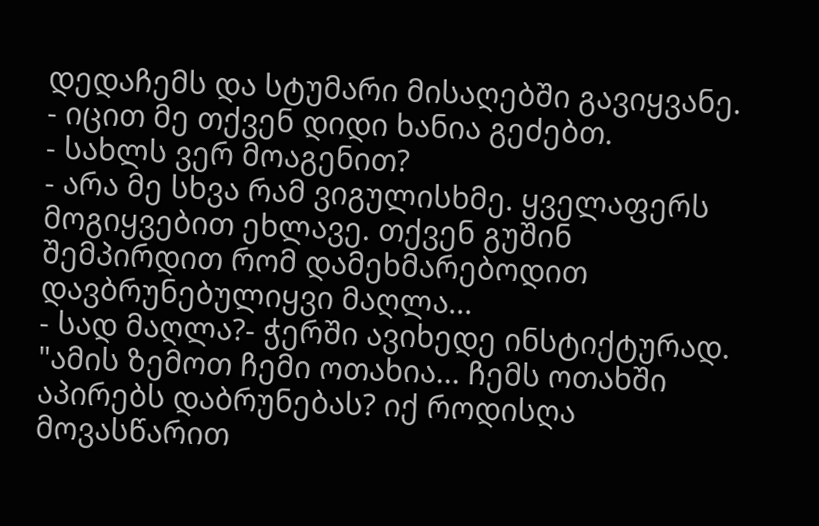დედაჩემს და სტუმარი მისაღებში გავიყვანე.
- იცით მე თქვენ დიდი ხანია გეძებთ.
- სახლს ვერ მოაგენით?
- არა მე სხვა რამ ვიგულისხმე. ყველაფერს მოგიყვებით ეხლავე. თქვენ გუშინ შემპირდით რომ დამეხმარებოდით დავბრუნებულიყვი მაღლა...
- სად მაღლა?- ჭერში ავიხედე ინსტიქტურად.
"ამის ზემოთ ჩემი ოთახია... ჩემს ოთახში აპირებს დაბრუნებას? იქ როდისღა მოვასწარით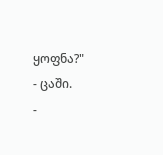ყოფნა?"
- ცაში.
-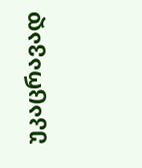უკაცრავად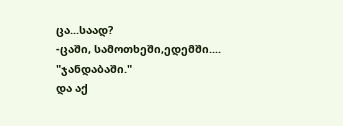ცა...საად?
-ცაში, სამოთხეში,ედემში....
"ჯანდაბაში."
და აქ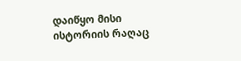დაიწყო მისი ისტორიის რაღაც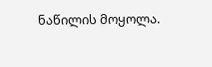ნაწილის მოყოლა.